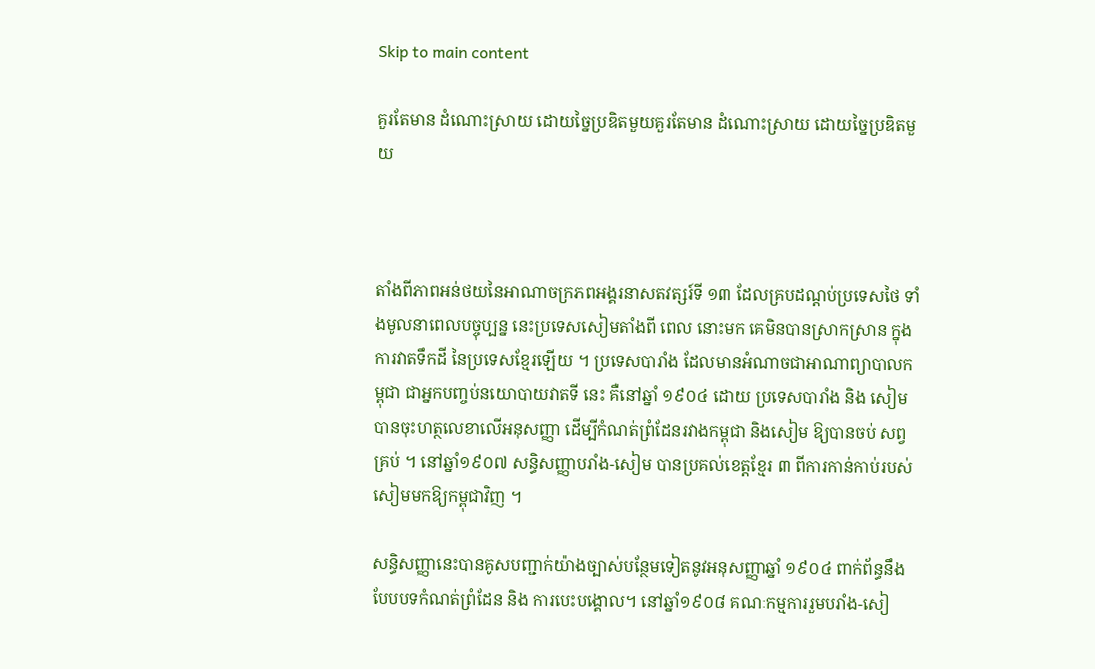Skip to main content

គួរតែមាន ដំណោះស្រាយ ដោយច្នៃប្រឌិតមួយគួរតែមាន ដំណោះស្រាយ ដោយច្នៃប្រឌិតមួយ



តាំងពីភាពអន់ថយនៃអាណាចក្រភពអង្គរនាសតវត្សរ៍ទី ១៣ ដែលគ្របដណ្ដប់ប្រទេសថៃ ទាំងមូលនាពេលបច្ចុប្បន្ន នេះប្រទេសសៀមតាំងពី ពេល នោះមក គេមិនបានស្រាកស្រាន ក្នុងការវាតទឹកដី នៃប្រទេសខ្មែរឡើយ ។ ប្រទេសបារាំង ដែលមានអំណាចជាអាណាព្យាបាលកម្ពុជា ជាអ្នកបញ្ចប់នយោបាយវាតទី នេះ គឺនៅឆ្នាំ ១៩០៤ ដោយ ប្រទេសបារាំង និង សៀម បានចុះហត្ថលេខាលើអនុសញ្ញា ដើម្បីកំណត់ព្រំដែនរវាងកម្ពុជា និងសៀម ឱ្យបានចប់ សព្វគ្រប់ ។ នៅឆ្នាំ១៩០៧ សន្ធិសញ្ញាបរាំង-សៀម បានប្រគល់ខេត្ដខ្មែរ ៣ ពីការកាន់កាប់របស់សៀមមកឱ្យកម្ពុជាវិញ ។

សន្ធិសញ្ញានេះបានគូសបញ្ជាក់យ៉ាងច្បាស់បន្ថែមទៀតនូវអនុសញ្ញាឆ្នាំ ១៩០៤ ពាក់ព័ន្ធនឹងបែបបទកំណត់ព្រំដែន និង ការបេះបង្គោល។ នៅឆ្នាំ១៩០៨ គណៈកម្មការរួមបរាំង-សៀ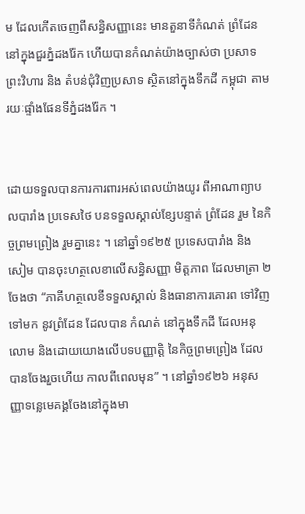ម ដែលកើតចេញពីសន្ធិសញ្ញានេះ មានតួនាទីកំណត់ ព្រំដែននៅក្នុងជួរភ្នំដងរ៉ែក ហើយបានកំណត់យ៉ាងច្បាស់ថា ប្រសាទព្រះវិហារ និង តំបន់ជុំវិញប្រសាទ ស្ថិតនៅក្នុងទឹកដី កម្ពុជា តាមរយៈផ្ទាំងផែនទីភ្នំដងរ៉ែក ។


ដោយទទួលបានការការពារអស់ពេលយ៉ាងយូរ ពីអាណាព្យាបលបារាំង ប្រទេសថៃ បនទទួលស្គាល់ខ្សែបន្ទាត់ ព្រំដែន រួម នៃកិច្ចព្រមព្រៀង រួមគ្នានេះ ។ នៅឆ្នាំ១៩២៥ ប្រទេសបារាំង និង សៀម បានចុះហត្ថលេខាលើសន្ធិសញ្ញា មិត្ដភាព ដែលមាត្រា ២ ចែងថា “ភាគីហត្ថលេខីទទួលស្គាល់ និងធានាការគោរព ទៅវិញ ទៅមក នូវព្រំដែន ដែលបាន កំណត់ នៅក្នុងទឹកដី ដែលអនុលោម និងដោយយោងលើបទបញ្ញាត្ដិ នៃកិច្ចព្រមព្រៀង ដែលបានចែងរួចហើយ កាលពីពេលមុន” ។ នៅឆ្នាំ១៩២៦ អនុសញ្ញាទន្លេមេគង្គចែងនៅក្នុងមា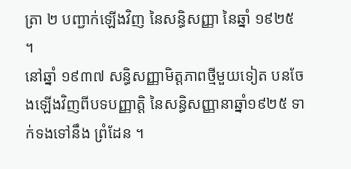ត្រា ២ បញ្ជាក់ឡើងវិញ នៃសន្ធិសញ្ញា នៃឆ្នាំ ១៩២៥ ។
នៅឆ្នាំ ១៩៣៧ សន្ធិសញ្ញាមិត្ដភាពថ្មីមួយទៀត បនចែងឡើងវិញពីបទបញ្ញាត្ដិ នៃសន្ធិសញ្ញានាឆ្នាំ១៩២៥ ទាក់ទងទៅនឹង ព្រំដែន ។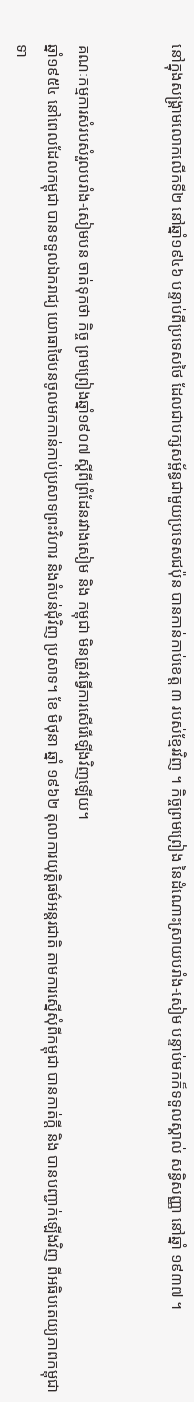នៅក្នុងសង្គ្រាមលោកលើកទី២ នៅឆ្នាំ១៩៤៦ បន្ទាប់ពីប្រទេសថៃ ដែលជាបក្សសម្ព័ន្ធជាមួយប្រទេសជប៉ុន បានកាន់កាប់ខេត្ដ ៣ របស់ខ្មែរវិញ ។ កិច្ចព្រមព្រៀង នៃដំណោះស្រាយបរាំង-សៀម បន្ទាប់មកក៏ទទួលស្គាល់ សន្ធិសញ្ញា នៅឆ្នាំ ១៩៣៧ ។


គណៈកម្មការសំរបសំរួលបរាំង-សៀមបន ចាត់ទុកថា កិច្ច ព្រមព្រៀងឆ្នាំ១៩០៧ ស្ដីពីព្រំដែនរវាងសៀម និង កម្ពុជា មិនត្រូវធ្វើការសើរើឡើងវិញឡើយ។
ឆ្នាំ១៩៥៤ នៅពេលដែលកម្ពុជា បានទទួលឯករាជ្យ យោធាថៃបនចូលមកកាន់កាប់ប្រសាទព្រះវិហារ និងតំបន់ជុំវិញ ប្រសាទ។ ខែ មិថុនា ឆ្នាំ ១៩៦២ តុលាការយុត្ដិធម៌អន្ដរជាតិ តាមការស្នើសុំពីកម្ពុជា បានកាត់ក្ដី និង បានបញ្ជាក់ឡើងវិញ ពីអធិបតេយ្យភាពកម្ពុជា ទា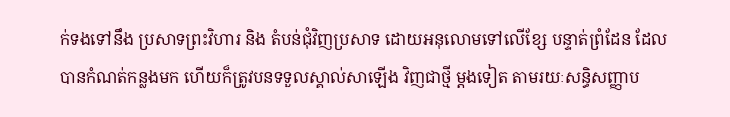ក់ទងទៅនឹង ប្រសាទព្រះវិហារ និង តំបន់ជុំវិញប្រសាទ ដោយអនុលោមទៅលើខ្សែ បន្ទាត់ព្រំដែន ដែលបានកំណត់កន្លងមក ហើយក៏ត្រូវបនទទួលស្គាល់សាឡើង វិញជាថ្មី ម្ដងទៀត តាមរយៈសន្ធិសញ្ញាប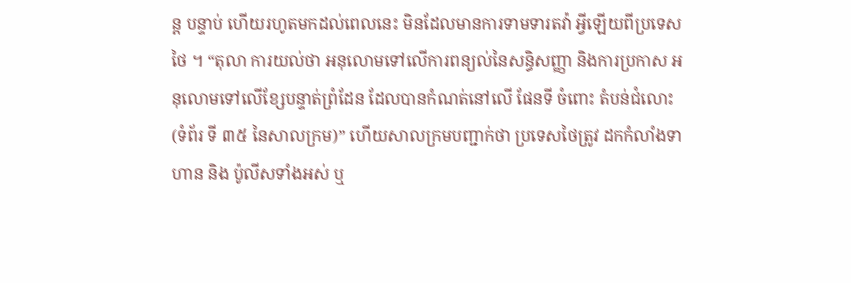ន្ដ បន្ទាប់ ហើយរហូតមកដល់ពេលនេះ មិនដែលមានការទាមទារតវ៉ា អ្វីឡើយពីប្រទេសថៃ ។ “តុលា ការយល់ថា អនុលោមទៅលើការពន្យល់នៃសន្ធិសញ្ញា និងការប្រកាស អនុលោមទៅលើខ្សែបន្ទាត់ព្រំដែន ដែលបានកំណត់នៅលើ ផែនទី ចំពោះ តំបន់ជំលោះ(ទំព័រ ទី ៣៥ នៃសាលក្រម)” ហើយសាលក្រមបញ្ជាក់ថា ប្រទេសថៃត្រូវ ដកកំលាំងទាហាន និង ប៉ូលីសទាំងអស់ ឬ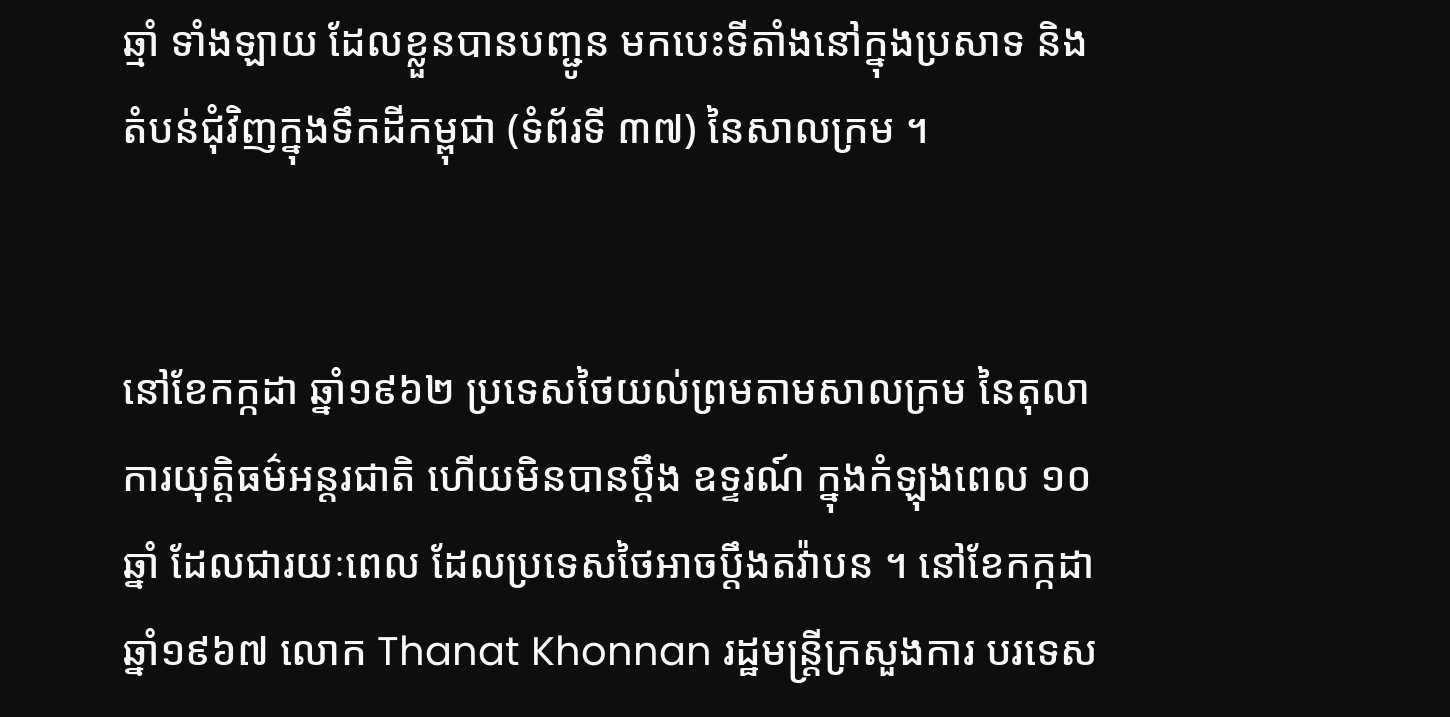ឆ្មាំ ទាំងឡាយ ដែលខ្លួនបានបញ្ជូន មកបេះទីតាំងនៅក្នុងប្រសាទ និង តំបន់ជុំវិញក្នុងទឹកដីកម្ពុជា (ទំព័រទី ៣៧) នៃសាលក្រម ។


នៅខែកក្កដា ឆ្នាំ១៩៦២ ប្រទេសថៃយល់ព្រមតាមសាលក្រម នៃតុលាការយុត្ដិធម៌អន្ដរជាតិ ហើយមិនបានប្ដឹង ឧទ្ទរណ៍ ក្នុងកំឡុងពេល ១០ ឆ្នាំ ដែលជារយៈពេល ដែលប្រទេសថៃអាចប្ដឹងតវ៉ាបន ។ នៅខែកក្កដា ឆ្នាំ១៩៦៧ លោក Thanat Khonnan រដ្ឋមន្ដ្រីក្រសួងការ បរទេស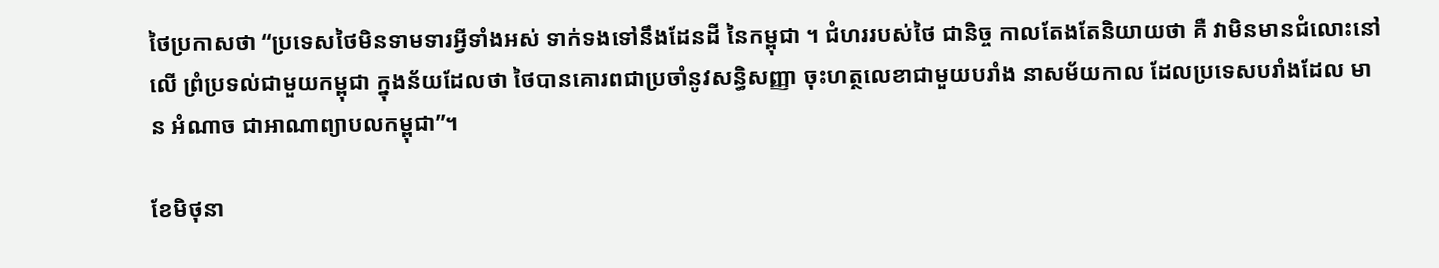ថៃប្រកាសថា “ប្រទេសថៃមិនទាមទារអ្វីទាំងអស់ ទាក់ទងទៅនឹងដែនដី នៃកម្ពុជា ។ ជំហររបស់ថៃ ជានិច្ច កាលតែងតែនិយាយថា គឺ វាមិនមានជំលោះនៅលើ ព្រំប្រទល់ជាមួយកម្ពុជា ក្នុងន័យដែលថា ថៃបានគោរពជាប្រចាំនូវសន្ធិសញ្ញា ចុះហត្ថលេខាជាមួយបរាំង នាសម័យកាល ដែលប្រទេសបរាំងដែល មាន អំណាច ជាអាណាព្យាបលកម្ពុជា”។

ខែមិថុនា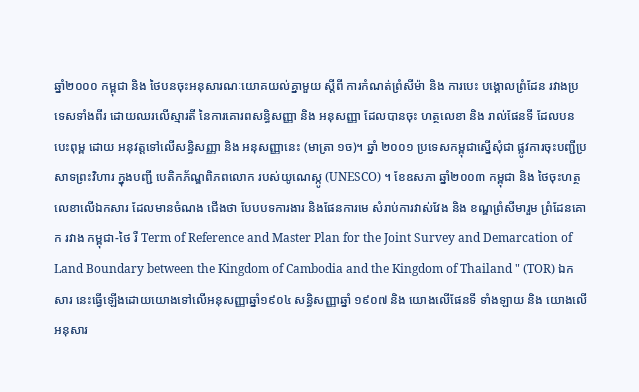ឆ្នាំ២០០០ កម្ពុជា និង ថៃបនចុះអនុសារណៈយោគយល់គ្នាមួយ ស្ដីពី ការកំណត់ព្រំសីម៉ា និង ការបេះ បង្គោលព្រំដែន រវាងប្រ ទេសទាំងពីរ ដោយឈរលើស្មារតី នៃការគោរពសន្ធិសញ្ញា និង អនុសញ្ញា ដែលបានចុះ ហត្ថលេខា និង រាល់ផែនទី ដែលបនបេះពុម្ព ដោយ អនុវត្ដទៅលើសន្ធិសញ្ញា និង អនុសញ្ញានេះ (មាត្រា ១ច)។ ឆ្នាំ ២០០១ ប្រទេសកម្ពុជាស្នើសុំជា ផ្លូវការចុះបញ្ជីប្រសាទព្រះវិហារ ក្នុងបញ្ជី បេតិកភ័ណ្ឌពិភពលោក របស់យូណេស្កូ (UNESCO) ។ ខែឧសភា ឆ្នាំ២០០៣ កម្ពុជា និង ថៃចុះហត្ថលេខាលើឯកសារ ដែលមានចំណង ជើងថា បែបបទការងារ និងផែនការមេ សំរាប់ការវាស់វែង និង ខណ្ឌព្រំសីមារួម ព្រំដែនគោក រវាង កម្ពុជា-ថៃ រឺ Term of Reference and Master Plan for the Joint Survey and Demarcation of Land Boundary between the Kingdom of Cambodia and the Kingdom of Thailand " (TOR) ឯកសារ នេះធ្វើឡើងដោយយោងទៅលើអនុសញ្ញាឆ្នាំ១៩០៤ សន្ធិសញ្ញាឆ្នាំ ១៩០៧ និង យោងលើផែនទី ទាំងឡាយ និង យោងលើអនុសារ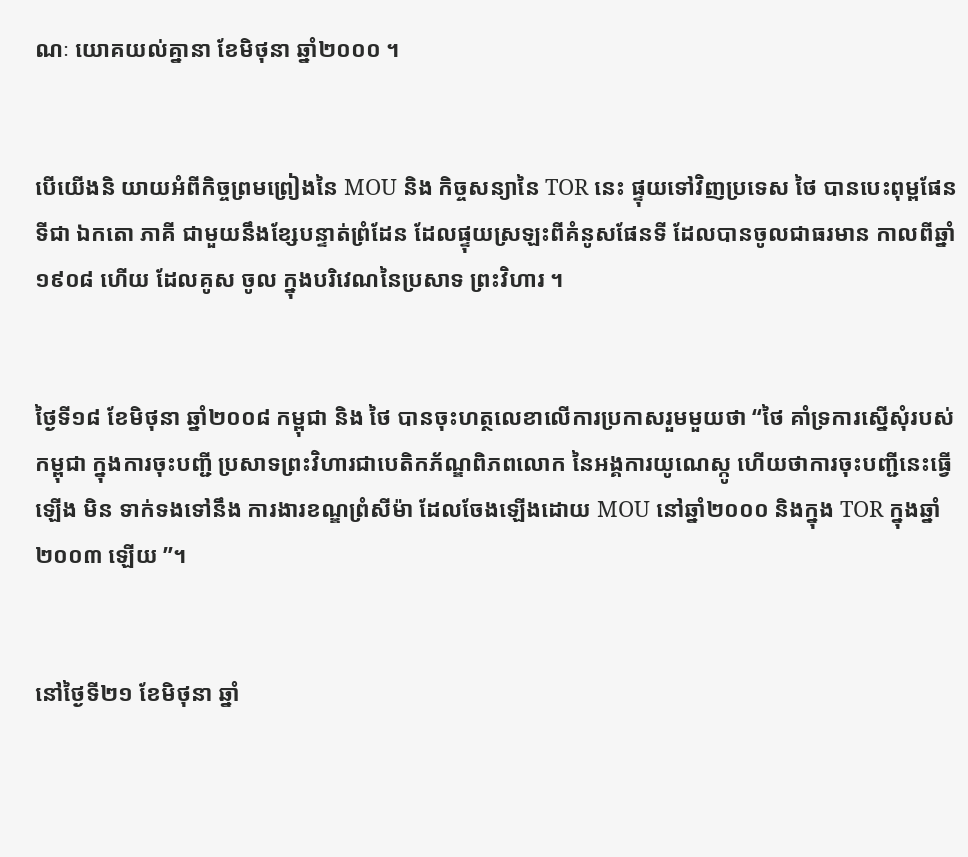ណៈ យោគយល់គ្នានា ខែមិថុនា ឆ្នាំ២០០០ ។


បើយើងនិ យាយអំពីកិច្ចព្រមព្រៀងនៃ MOU និង កិច្ចសន្យានៃ TOR នេះ ផ្ទុយទៅវិញប្រទេស ថៃ បានបេះពុម្ពផែនទីជា ឯកតោ ភាគី ជាមួយនឹងខ្សែបន្ទាត់ព្រំដែន ដែលផ្ទុយស្រឡះពីគំនូសផែនទី ដែលបានចូលជាធរមាន កាលពីឆ្នាំ ១៩០៨ ហើយ ដែលគូស ចូល ក្នុងបរិវេណនៃប្រសាទ ព្រះវិហារ ។


ថ្ងៃទី១៨ ខែមិថុនា ឆ្នាំ២០០៨ កម្ពុជា និង ថៃ បានចុះហត្ថលេខាលើការប្រកាសរួមមួយថា “ថៃ គាំទ្រការស្នើសុំរបស់ កម្ពុជា ក្នុងការចុះបញ្ជី ប្រសាទព្រះវិហារជាបេតិកភ័ណ្ឌពិភពលោក នៃអង្គការយូណេស្កូ ហើយថាការចុះបញ្ជីនេះធ្វើឡើង មិន ទាក់ទងទៅនឹង ការងារខណ្ឌព្រំសីម៉ា ដែលចែងឡើងដោយ MOU នៅឆ្នាំ២០០០ និងក្នុង TOR ក្នុងឆ្នាំ ២០០៣ ឡើយ ”។


នៅថ្ងៃទី២១ ខែមិថុនា ឆ្នាំ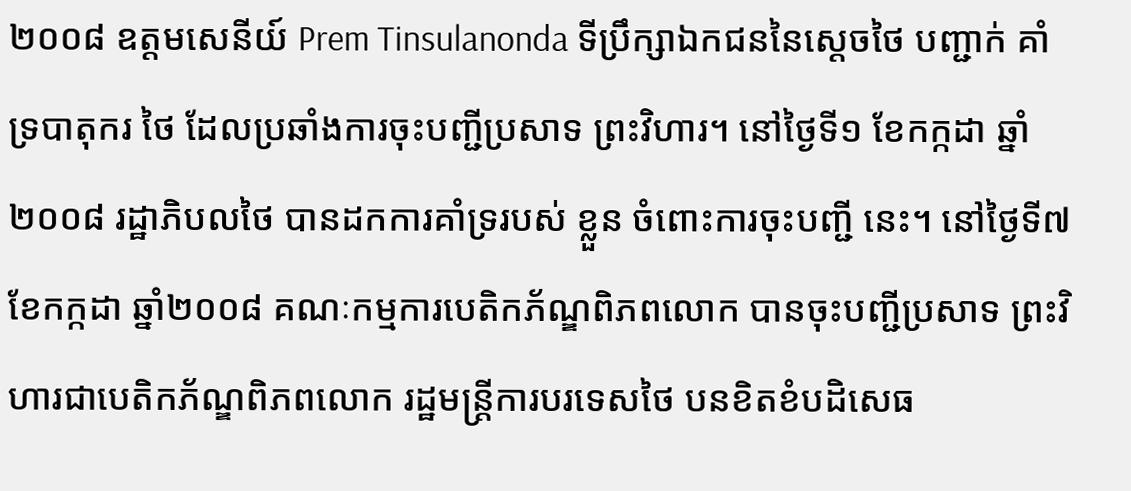២០០៨ ឧត្ដមសេនីយ៍ Prem Tinsulanonda ទីប្រឹក្សាឯកជននៃស្ដេចថៃ បញ្ជាក់ គាំទ្របាតុករ ថៃ ដែលប្រឆាំងការចុះបញ្ជីប្រសាទ ព្រះវិហារ។ នៅថ្ងៃទី១ ខែកក្កដា ឆ្នាំ២០០៨ រដ្ឋាភិបលថៃ បានដកការគាំទ្ររបស់ ខ្លួន ចំពោះការចុះបញ្ជី នេះ។ នៅថ្ងៃទី៧ ខែកក្កដា ឆ្នាំ២០០៨ គណៈកម្មការបេតិកភ័ណ្ឌពិភពលោក បានចុះបញ្ជីប្រសាទ ព្រះវិហារជាបេតិកភ័ណ្ឌពិភពលោក រដ្ឋមន្ដ្រីការបរទេសថៃ បនខិតខំបដិសេធ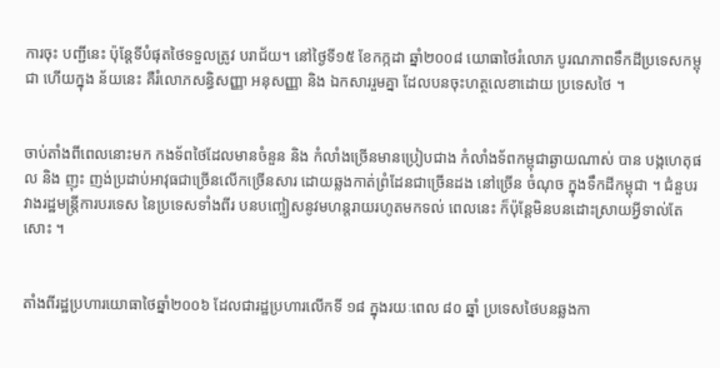ការចុះ បញ្ជីនេះ ប៉ុន្ដែទីបំផុតថៃទទួលត្រូវ បរាជ័យ។ នៅថ្ងៃទី១៥ ខែកក្កដា ឆ្នាំ២០០៨ យោធាថៃរំលោភ បូរណភាពទឹកដីប្រទេសកម្ពុជា ហើយក្នុង ន័យនេះ គឺរំលោភសន្ធិសញ្ញា អនុសញ្ញា និង ឯកសាររួមគ្នា ដែលបនចុះហត្ថលេខាដោយ ប្រទេសថៃ ។


ចាប់តាំងពីពេលនោះមក កងទ័ពថៃដែលមានចំនួន និង កំលាំងច្រើនមានប្រៀបជាង កំលាំងទ័ពកម្ពុជាឆ្ងាយណាស់ បាន បង្កហេតុផល និង ញុះ ញង់ប្រដាប់អាវុធជាច្រើនលើកច្រើនសារ ដោយឆ្លងកាត់ព្រំដែនជាច្រើនដង នៅច្រើន ចំណុច ក្នុងទឹកដីកម្ពុជា ។ ជំនួបរវាងរដ្ឋមន្ដ្រីការបរទេស នៃប្រទេសទាំងពីរ បនបញ្ចៀសនូវមហន្ដរាយរហូតមកទល់ ពេលនេះ ក៏ប៉ុន្ដែមិនបនដោះស្រាយអ្វីទាល់តែសោះ ។


តាំងពីរដ្ឋប្រហារយោធាថៃឆ្នាំ២០០៦ ដែលជារដ្ឋប្រហារលើកទី ១៨ ក្នុងរយៈពេល ៨០ ឆ្នាំ ប្រទេសថៃបនឆ្លងកា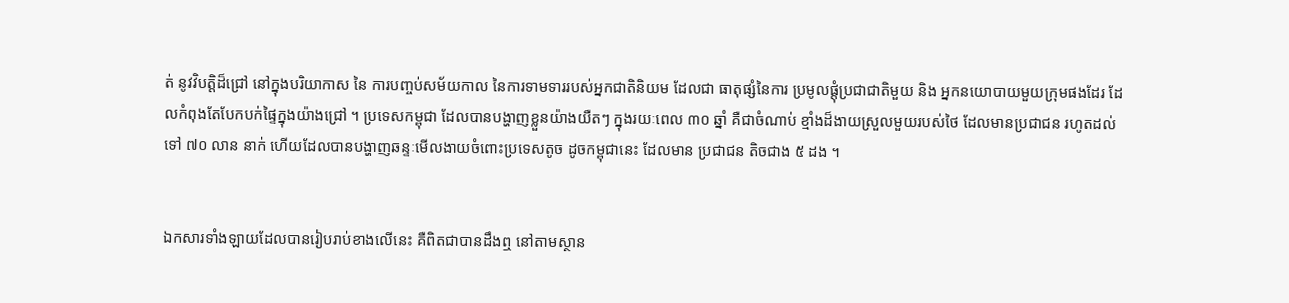ត់ នូវវិបត្ដិដ៏ជ្រៅ នៅក្នុងបរិយាកាស នៃ ការបញ្ចប់សម័យកាល នៃការទាមទាររបស់អ្នកជាតិនិយម ដែលជា ធាតុផ្សំនៃការ ប្រមូលផ្ដុំប្រជាជាតិមួយ និង អ្នកនយោបាយមួយក្រុមផងដែរ ដែលកំពុងតែបែកបក់ផ្ទៃក្នុងយ៉ាងជ្រៅ ។ ប្រទេសកម្ពុជា ដែលបានបង្ហាញខ្លួនយ៉ាងយឺតៗ ក្នុងរយៈពេល ៣០ ឆ្នាំ គឺជាចំណាប់ ខ្មាំងដ៏ងាយស្រួលមួយរបស់ថៃ ដែលមានប្រជាជន រហូតដល់ទៅ ៧០ លាន នាក់ ហើយដែលបានបង្ហាញឆន្ទៈមើលងាយចំពោះប្រទេសតូច ដូចកម្ពុជានេះ ដែលមាន ប្រជាជន តិចជាង ៥ ដង ។


ឯកសារទាំងឡាយដែលបានរៀបរាប់ខាងលើនេះ គឺពិតជាបានដឹងឮ នៅតាមស្ថាន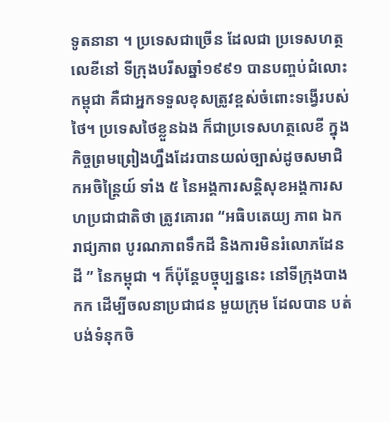ទូតនានា ។ ប្រទេសជាច្រើន ដែលជា ប្រទេសហត្ថលេខីនៅ ទីក្រុងបរីសឆ្នាំ១៩៩១ បានបញ្ចប់ជំលោះកម្ពុជា គឺជាអ្នកទទួលខុសត្រូវខ្ពស់ចំពោះទង្វើរបស់ថៃ។ ប្រទេសថៃខ្លួនឯង ក៏ជាប្រទេសហត្ថលេខី ក្នុង កិច្ចព្រមព្រៀងហ្នឹងដែរបានយល់ច្បាស់ដូចសមាជិកអចិន្ដ្រៃយ៍ ទាំង ៥ នៃអង្គការសន្ដិសុខអង្គការសហប្រជាជាតិថា ត្រូវគោរព “អធិបតេយ្យ ភាព ឯករាជ្យភាព បូរណភាពទឹកដី និងការមិនរំលោភដែនដី ” នៃកម្ពុជា ។ ក៏ប៉ុន្ដែបច្ចុប្បន្ននេះ នៅទីក្រុងបាងកក ដើម្បីចលនាប្រជាជន មួយក្រុម ដែលបាន បត់បង់ទំនុកចិ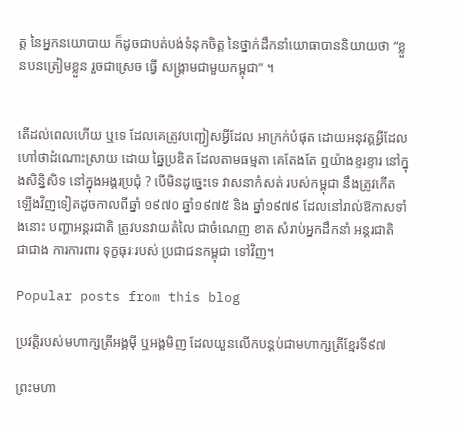ត្ដ នៃអ្នកនយោបាយ ក៏ដូចជាបត់បង់ទំនុកចិត្ដ នៃថ្នាក់ដឹកនាំយោធាបាននិយាយថា “ខ្លួនបនត្រៀមខ្លួន រួចជាស្រេច ធ្វើ សង្គ្រាមជាមួយកម្ពុជា” ។


តើដល់ពេលហើយ ឬទេ ដែលគេត្រូវបញ្ជៀសអ្វីដែល អាក្រក់បំផុត ដោយអនុវត្ដអ្វីដែលហៅថាដំណោះស្រាយ ដោយ ឆ្នៃប្រឌិត ដែលតាមធម្មតា គេតែងតែ ឮយ៉ាងខ្ទរខ្ទារ នៅក្នុងសិន្និសិទ នៅក្នុងអង្គរប្រជុំ ? បើមិនដូច្នេះទេ វាសនាកំសត់ របស់កម្ពុជា នឹងត្រូវកើតឡើងវិញទៀតដូចកាលពីឆ្នាំ ១៩៧០ ឆ្នាំ១៩៧៥ និង ឆ្នាំ១៩៧៩ ដែលនៅរាល់ឱកាសទាំងនោះ បញ្ហាអន្ដរជាតិ ត្រូវបនវាយតំលៃ ជាចំណេញ ខាត សំរាប់អ្នកដឹកនាំ អន្ដរជាតិ ជាជាង ការការពារ ទុក្ខធុរៈរបស់ ប្រជាជនកម្ពុជា ទៅវិញ។

Popular posts from this blog

ប្រវត្តិរបស់មហាក្សត្រីអង្គមុី ឬអង្គមិញ ដែលយួនលើកបន្តប់ជាមហាក្សត្រីខ្មែរទី៩៧

ព្រះមហា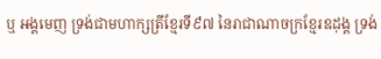ឬ អង្គមេញ ទ្រង់ជាមហាក្សត្រីខ្មែរទី៩៧ នៃរាជាណាចក្រខ្មែរឧដុង្គ ទ្រង់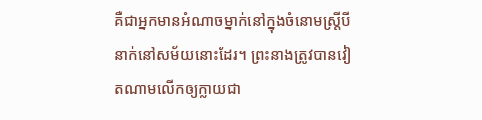គឺជាអ្នកមានអំណាចម្នាក់នៅក្នុងចំនោមស្ត្រីបីនាក់នៅសម័យនោះដែរ។ ព្រះនាងត្រូវបានវៀតណាមលើកឲ្យក្លាយជា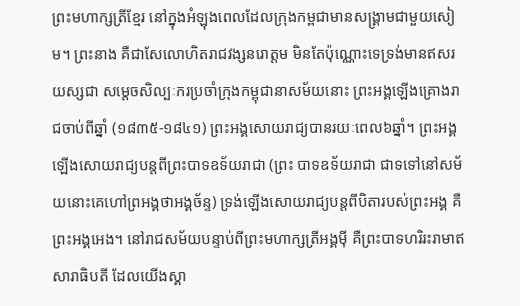ព្រះមហាក្សត្រីខ្មែរ នៅក្នុងអំឡុងពេលដែលក្រុងកម្ពជាមានសង្រ្គាមជាមួយសៀម។ ព្រះនាង គឺជាសែលោហិតរាជវង្សនរោត្តម មិនតែប៉ុណ្ណោះទេទ្រង់មានឥសរយស្សជា សម្តេចសិល្បៈករប្រចាំក្រុងកម្ពុជានាសម័យនោះ ព្រះអង្គឡើងគ្រោងរាជចាប់ពីឆ្នាំ (១៨៣៥-១៨៤១) ព្រះអង្គសោយរាជ្យបានរយៈពេល៦ឆ្នាំ។ ព្រះអង្គឡើងសោយរាជ្យបន្តពីព្រះបាទឧទ័យរាជា (ព្រះ បាទឧទ័យរាជា ជាទទៅនៅសម័យនោះគេហៅព្រអង្គថាអង្គច័ន្ទ) ទ្រង់ឡើងសោយរាជ្យបន្តពីបិតារបស់ព្រះអង្គ គឺព្រះអង្គអេង។ នៅរាជសម័យបន្ទាប់ពីព្រះមហាក្សត្រីអង្គមុី គឺព្រះបាទហរិរះរាមាឥសារាធិបតី ដែលយើងស្គា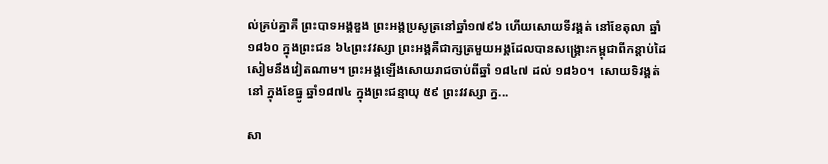ល់គ្រប់គ្នាគឺ ព្រះបាទអង្គឌួង ព្រះអង្គប្រសូត្រនៅឆ្នាំ១៧៩៦ ហើយសោយទីវង្គត់ នៅខែតុលា ឆ្នាំ ១៨៦០ ក្នុងព្រះជន ៦៤ព្រះវវស្សា ព្រះអង្គគឺជាក្សត្រមួយអង្គដែលបានសង្រ្គោះកម្ពុជាពីកន្តាប់ដៃសៀមនឹងវៀតណាម។ ព្រះអង្គឡើងសោយរាជចាប់ពីឆ្នាំ ១៨៤៧ ដល់ ១៨៦០។  សោយទិវង្គត់នៅ ក្នុងខែធ្នូ ឆ្នាំ១៨៧៤ ក្នុងព្រះជន្មាយុ ៥៩ ព្រះវវស្សា ក្ន...

សា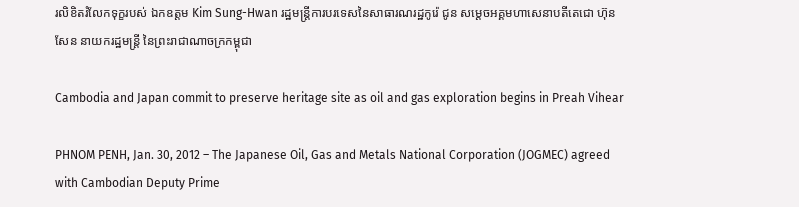រលិខិតរំលែកទុក្ខរបស់ ឯកឧត្តម Kim Sung-Hwan រដ្ឋមន្រ្តីការបរទេសនៃសាធារណរដ្ឋកូរ៉េ ជូន សមេ្តចអគ្គមហាសេនាបតីតេជោ ហ៊ុន សែន នាយករដ្ឋមន្ត្រី នៃព្រះរាជាណាចក្រកម្ពុជា

Cambodia and Japan commit to preserve heritage site as oil and gas exploration begins in Preah Vihear

PHNOM PENH, Jan. 30, 2012 – The Japanese Oil, Gas and Metals National Corporation (JOGMEC) agreed with Cambodian Deputy Prime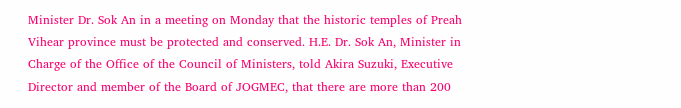Minister Dr. Sok An in a meeting on Monday that the historic temples of Preah Vihear province must be protected and conserved. H.E. Dr. Sok An, Minister in Charge of the Office of the Council of Ministers, told Akira Suzuki, Executive Director and member of the Board of JOGMEC, that there are more than 200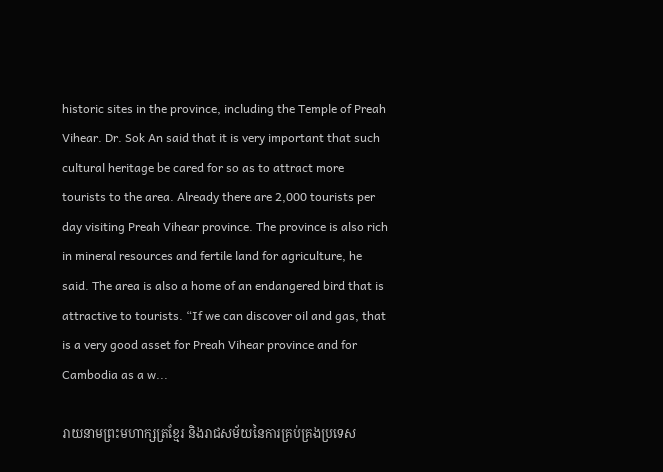historic sites in the province, including the Temple of Preah Vihear. Dr. Sok An said that it is very important that such cultural heritage be cared for so as to attract more tourists to the area. Already there are 2,000 tourists per day visiting Preah Vihear province. The province is also rich in mineral resources and fertile land for agriculture, he said. The area is also a home of an endangered bird that is attractive to tourists. “If we can discover oil and gas, that is a very good asset for Preah Vihear province and for Cambodia as a w...

រាយនាមព្រះមហាក្សត្រខ្មែរ និងរាជសម័យនៃការគ្រប់គ្រងប្រទេស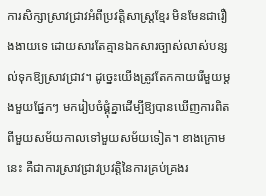ការសិក្សាស្រាវជ្រាវអំពីប្រវត្តិសាស្ត្រខ្មែរ មិនមែនជារឿងងាយទេ ដោយសារតែគ្មានឯកសារច្បាស់លាស់បន្សល់ទុកឱ្យស្រាវជ្រាវ។ ដូច្នេះយើងត្រូវតែកកាយរើមួយម្តងមួយផ្នែកៗ មករៀបចំផ្គុំគ្នាដើម្បីឱ្យបានឃើញការពិតពីមួយសម័យកាលទៅមួយសម័យទៀត។ ខាងក្រោមនេះ គឺជាការស្រាវជ្រាវប្រវត្តិនៃការគ្រប់គ្រងរ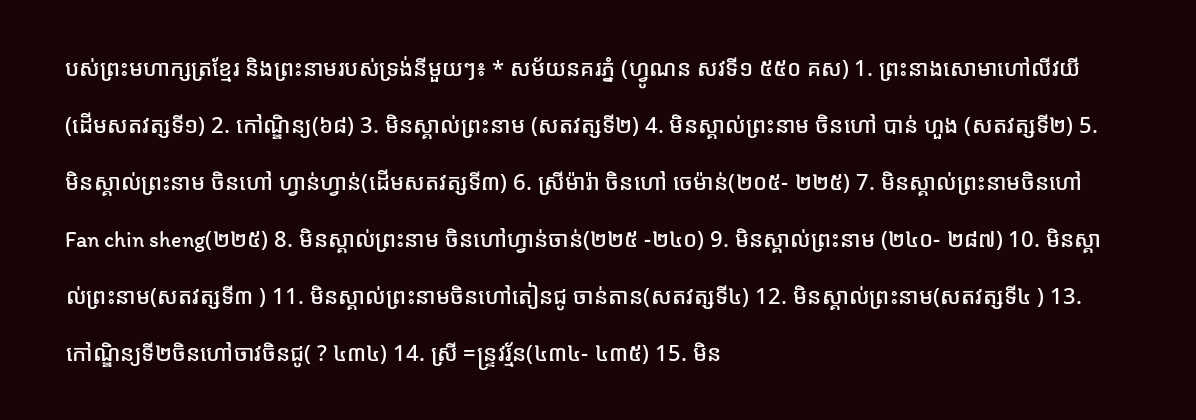បស់ព្រះមហាក្សត្រខ្មែរ និងព្រះនាមរបស់ទ្រង់នីមួយៗ៖ * សម័យនគរភ្នំ (ហ្វូណន សវទី១ ៥៥០ គស) 1. ព្រះនាងសោមាហៅលីវយី (ដើមសតវត្សទី១) 2. កៅណ្ឌិន្យ(៦៨) 3. មិនស្គាល់ព្រះនាម (សតវត្សទី២) 4. មិនស្គាល់ព្រះនាម ចិនហៅ បាន់ ហួង (សតវត្សទី២) 5. មិនស្គាល់ព្រះនាម ចិនហៅ ហ្វាន់ហ្វាន់(ដើមសតវត្សទី៣) 6. ស្រីម៉ារ៉ា ចិនហៅ ចេម៉ាន់(២០៥- ២២៥) 7. មិនស្គាល់ព្រះនាមចិនហៅ Fan chin sheng(២២៥) 8. មិនស្គាល់ព្រះនាម ចិនហៅហ្វាន់ចាន់(២២៥ -២៤០) 9. មិនស្គាល់ព្រះនាម (២៤០- ២៨៧) 10. មិនស្គាល់ព្រះនាម(សតវត្សទី៣ ) 11. មិនស្គាល់ព្រះនាមចិនហៅតៀនជូ ចាន់តាន(សតវត្សទី៤) 12. មិនស្គាល់ព្រះនាម(សតវត្សទី៤ ) 13. កៅណ្ឌិន្យទី២ចិនហៅចាវចិនជូ( ? ៤៣៤) 14. ស្រី =ន្រ្ទវរ្ម័ន(៤៣៤- ៤៣៥) 15. មិន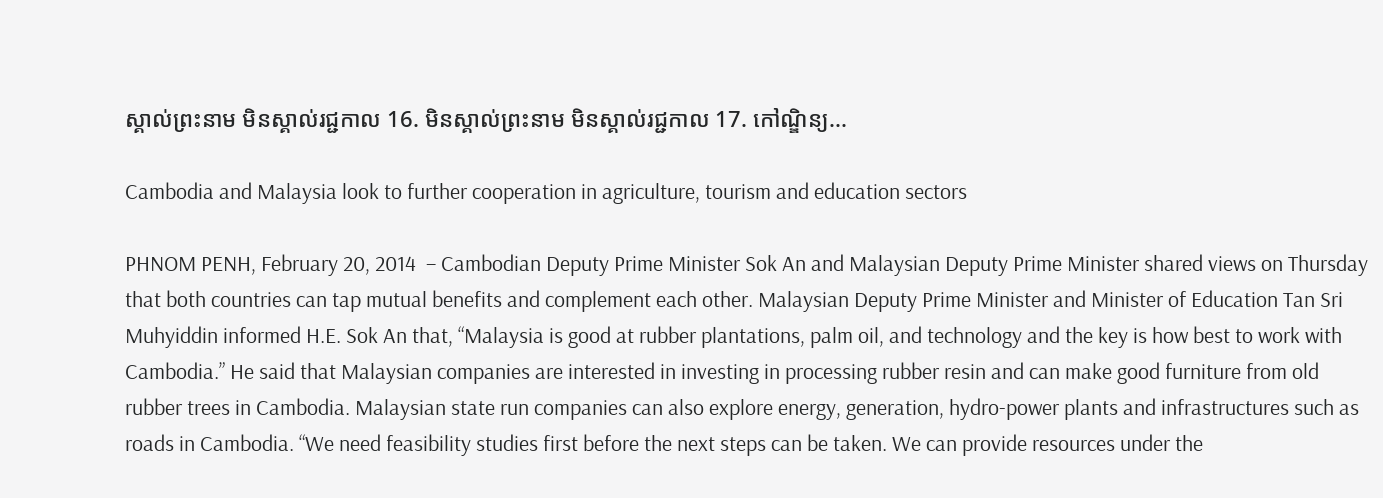ស្គាល់ព្រះនាម មិនស្គាល់រជ្ជកាល 16. មិនស្គាល់ព្រះនាម មិនស្គាល់រជ្ជកាល 17. កៅណ្ឌិន្យ...

Cambodia and Malaysia look to further cooperation in agriculture, tourism and education sectors

PHNOM PENH, February 20, 2014  – Cambodian Deputy Prime Minister Sok An and Malaysian Deputy Prime Minister shared views on Thursday that both countries can tap mutual benefits and complement each other. Malaysian Deputy Prime Minister and Minister of Education Tan Sri Muhyiddin informed H.E. Sok An that, “Malaysia is good at rubber plantations, palm oil, and technology and the key is how best to work with Cambodia.” He said that Malaysian companies are interested in investing in processing rubber resin and can make good furniture from old rubber trees in Cambodia. Malaysian state run companies can also explore energy, generation, hydro-power plants and infrastructures such as roads in Cambodia. “We need feasibility studies first before the next steps can be taken. We can provide resources under the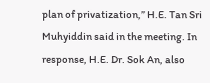plan of privatization,” H.E. Tan Sri Muhyiddin said in the meeting. In response, H.E. Dr. Sok An, also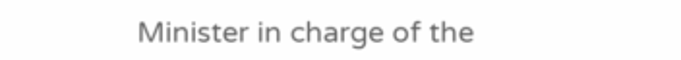Minister in charge of the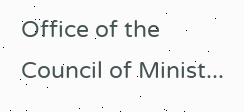Office of the Council of Minist...